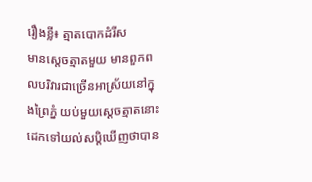រឿងខ្លី៖ ត្មាតបោកដំរីស
មានសេ្តចត្មាតមួយ មានពួកពលបរិវារជាច្រើនអាស្រ័យនៅក្នុងព្រៃភ្នំ យប់មួយសេ្តចត្មាតនោះដេកទៅយល់សប្តិឃើញថាបាន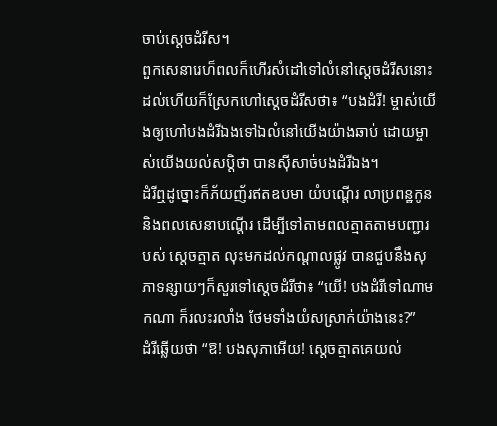ចាប់សេ្តចដំរីស។
ពួកសេនារេហ៏ពលក៏ហើរសំដៅទៅលំនៅសេ្តចដំរីសនោះ ដល់ហើយក៏ស្រែកហៅសេ្តចដំរីសថា៖ “បងដំរី! ម្ចាស់យើងឲ្យហៅបងដំរីឯងទៅឯលំនៅយើងយ៉ាងឆាប់ ដោយម្ចាស់យើងយល់សប្តិថា បានស៊ីសាច់បងដំរីឯង។
ដំរីឮដូច្នោះក៏ភ័យញ័រឥតឧបមា យំបណ្តើរ លាប្រពន្ឋកូន និងពលសេនាបណ្តើរ ដើម្បីទៅតាមពលត្មាតតាមបញ្ជារបស់ សេ្តចត្មាត លុះមកដល់កណ្តាលផ្លូវ បានជួបនឹងសុភាទន្សាយៗក៏សួរទៅសេ្តចដំរីថា៖ “យើ! បងដំរីទៅណាមកណា ក៏រលះរលាំង ថែមទាំងយំសស្រាក់យ៉ាងនេះ?”
ដំរីឆ្លើយថា “ឱ! បងសុភាអើយ! សេ្តចត្មាតគេយល់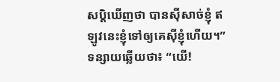សប្តិឃើញថា បានស៊ីសាច់ខ្ញុំ ឥឡូវនេះខ្ញុំទៅឲ្យគេស៊ីខ្ញុំហើយ។”
ទន្សាយឆ្លើយថា៖ “យើ!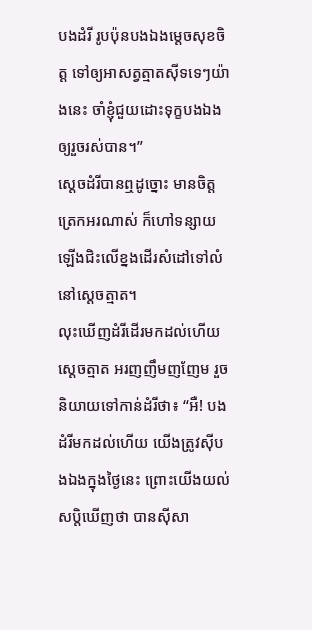បងដំរី រូបប៉ុនបងឯងមេ្តចសុខចិត្ត ទៅឲ្យអាសត្វត្មាតស៊ីទទេៗយ៉ាងនេះ ចាំខ្ញុំជួយដោះទុក្ខបងឯងឲ្យរួចរស់បាន។”
សេ្តចដំរីបានឮដូច្នោះ មានចិត្តត្រេកអរណាស់ ក៏ហៅទន្សាយឡើងជិះលើខ្នងដើរសំដៅទៅលំនៅសេ្តចត្មាត។
លុះឃើញដំរីដើរមកដល់ហើយ សេ្តចត្មាត អរញញឹមញញែម រួចនិយាយទៅកាន់ដំរីថា៖ “អឺ! បងដំរីមកដល់ហើយ យើងត្រូវស៊ីបងឯងក្នុងថៃ្ងនេះ ព្រោះយើងយល់សប្តិឃើញថា បានស៊ីសា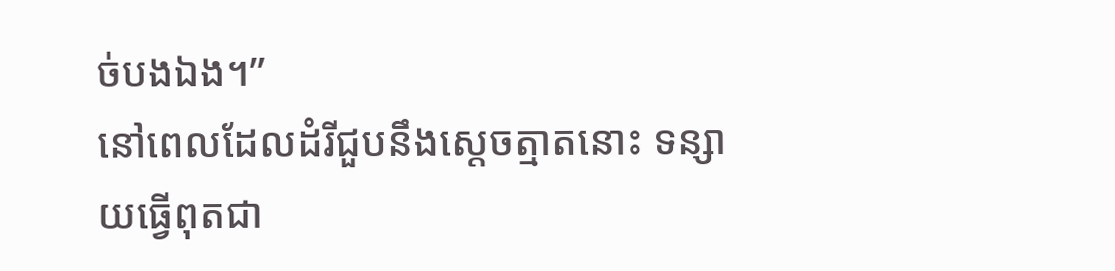ច់បងឯង។”
នៅពេលដែលដំរីជួបនឹងសេ្តចត្មាតនោះ ទន្សាយធើ្វពុតជា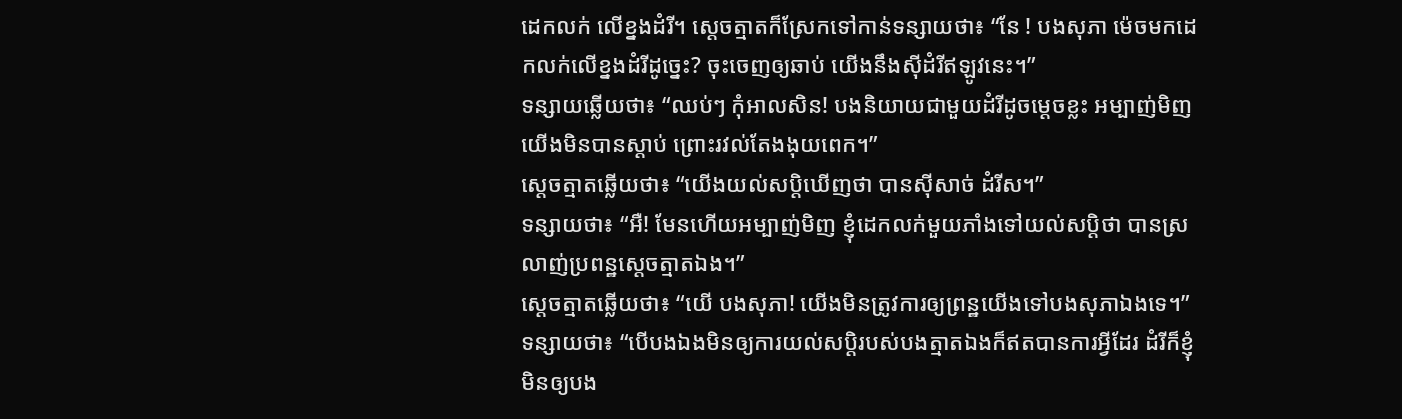ដេកលក់ លើខ្នងដំរី។ ស្តេចត្មាតក៏ស្រែកទៅកាន់ទន្សាយថា៖ “នែ ! បងសុភា ម៉េចមកដេកលក់លើខ្នងដំរីដូចេ្នះ? ចុះចេញឲ្យឆាប់ យើងនឹងស៊ីដំរីឥឡូវនេះ។”
ទន្សាយឆ្លើយថា៖ “ឈប់ៗ កុំអាលសិន! បងនិយាយជាមួយដំរីដូចមេ្តចខ្លះ អម្បាញ់មិញយើងមិនបានស្តាប់ ព្រោះរវល់តែងងុយពេក។”
សេ្តចត្មាតឆ្លើយថា៖ “យើងយល់សប្តិឃើញថា បានស៊ីសាច់ ដំរីស។”
ទន្សាយថា៖ “អឺ! មែនហើយអម្បាញ់មិញ ខ្ញុំដេកលក់មួយភាំងទៅយល់សបិ្តថា បានស្រលាញ់ប្រពន្ឋសេ្តចត្មាតឯង។”
សេ្តចត្មាតឆ្លើយថា៖ “យើ បងសុភា! យើងមិនត្រូវការឲ្យព្រន្ឋយើងទៅបងសុភាឯងទេ។”
ទន្សាយថា៖ “បើបងឯងមិនឲ្យការយល់សប្តិរបស់បងត្មាតឯងក៏ឥតបានការអី្វដែរ ដំរីក៏ខ្ញុំមិនឲ្យបង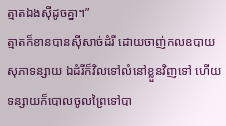ត្មាតឯងស៊ីដូចគ្នា។”
ត្មាតក៏ខានបានស៊ីសាច់ដំរី ដោយចាញ់កលឧបាយសុភាទន្សាយ ឯដំរីក៏វិលទៅលំនៅខ្លួនវិញទៅ ហើយទន្សាយក៏បោលចូលព្រៃទៅបា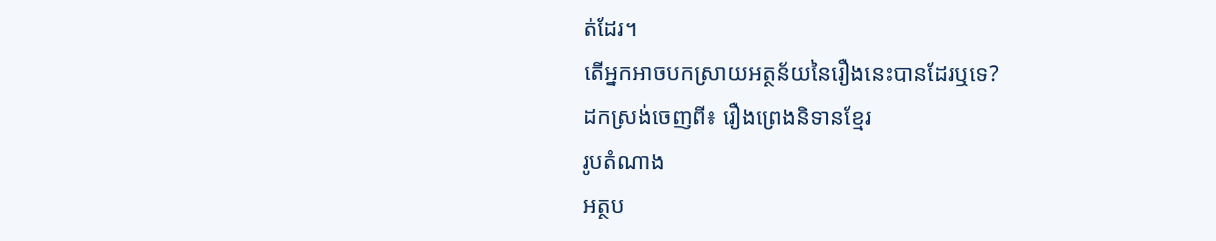ត់ដែរ។
តើអ្នកអាចបកស្រាយអត្ថន័យនៃរឿងនេះបានដែរឬទេ?
ដកស្រង់ចេញពី៖ រឿងព្រេងនិទានខ្មែរ
រូបតំណាង
អត្ថប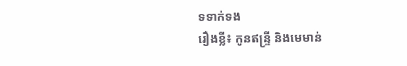ទទាក់ទង
រឿងខ្លី៖ កូនឥន្ទ្រី និងមេមាន់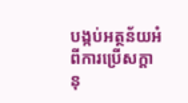បង្កប់អត្ថន័យអំពីការប្រើសក្ដានុ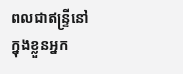ពលជាឥន្ទ្រីនៅក្នុងខ្លួនអ្នក